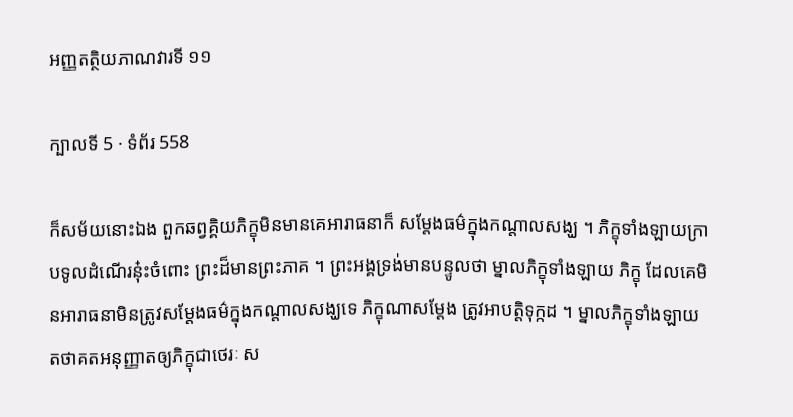អញ្ញតត្ថិយភាណវារទី ១១

ក្បាលទី 5 · ទំព័រ 558

ក៏សម័យនោះឯង ពួកឆព្វគ្គិយភិក្ខុមិនមានគេអារាធនាក៏ សម្តែងធម៌ក្នុងកណ្តាលសង្ឃ ។ ភិក្ខុទាំងឡាយក្រាបទូលដំណើរនុ៎ះចំពោះ ព្រះដ៏មានព្រះភាគ ។ ព្រះអង្គទ្រង់មានបន្ទូលថា ម្នាលភិក្ខុទាំងឡាយ ភិក្ខុ ដែលគេមិនអារាធនាមិនត្រូវសម្តែងធម៌ក្នុងកណ្តាលសង្ឃទេ ភិក្ខុណាសម្តែង ត្រូវអាបត្តិទុក្កដ ។ ម្នាលភិក្ខុទាំងឡាយ តថាគតអនុញ្ញាតឲ្យភិក្ខុជាថេរៈ ស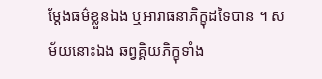ម្តែងធម៌ខ្លួនឯង ឬអារាធនាភិក្ខុដទៃបាន ។ សម័យនោះឯង ឆព្វគ្គិយភិក្ខុទាំង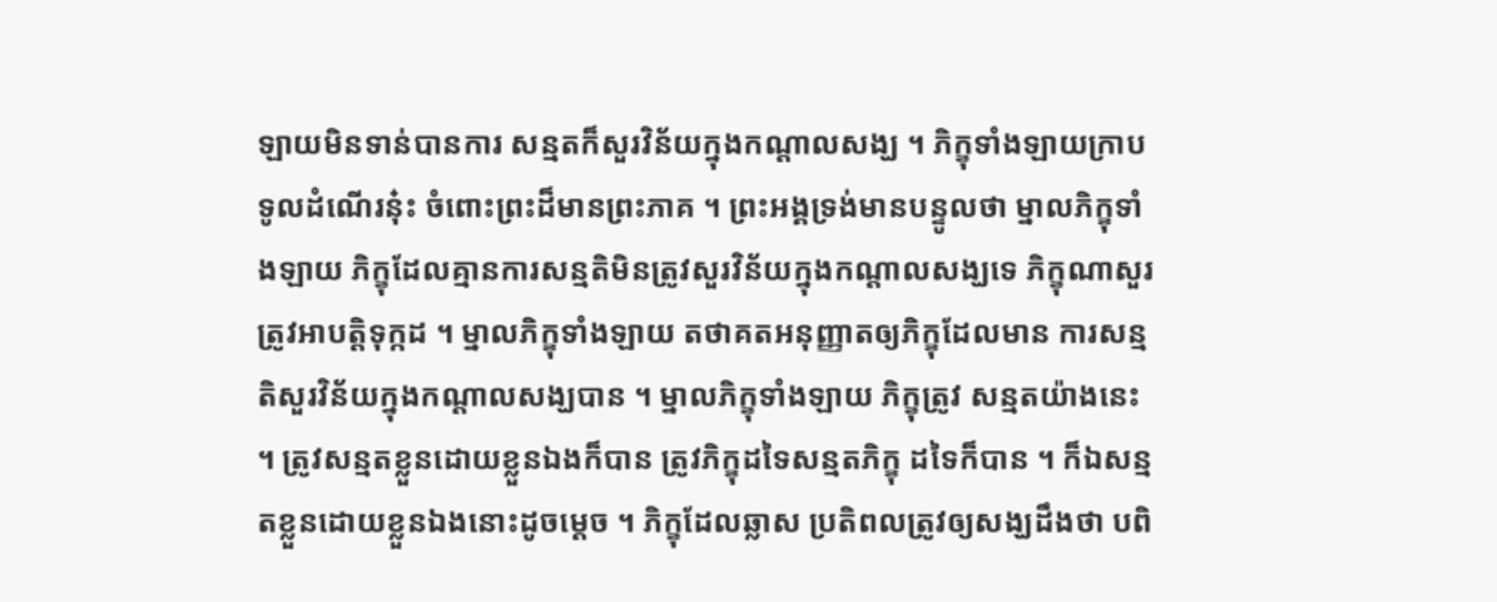ឡាយមិនទាន់បានការ សន្មតក៏សួរវិន័យក្នុងកណ្តាលសង្ឃ ។ ភិក្ខុទាំងឡាយក្រាបទូលដំណើរនុ៎ះ ចំពោះព្រះដ៏មានព្រះភាគ ។ ព្រះអង្គទ្រង់មានបន្ទូលថា ម្នាលភិក្ខុទាំងឡាយ ភិក្ខុដែលគ្មានការសន្មតិមិនត្រូវសួរវិន័យក្នុងកណ្តាលសង្ឃទេ ភិក្ខុណាសួរ ត្រូវអាបត្តិទុក្កដ ។ ម្នាលភិក្ខុទាំងឡាយ តថាគតអនុញ្ញាតឲ្យភិក្ខុដែលមាន ការសន្មតិសួរវិន័យក្នុងកណ្តាលសង្ឃបាន ។ ម្នាលភិក្ខុទាំងឡាយ ភិក្ខុត្រូវ សន្មតយ៉ាងនេះ ។ ត្រូវសន្មតខ្លួនដោយខ្លួនឯងក៏បាន ត្រូវភិក្ខុដទៃសន្មតភិក្ខុ ដទៃក៏បាន ។ ក៏ឯសន្មតខ្លួនដោយខ្លួនឯងនោះដូចម្តេច ។ ភិក្ខុដែលឆ្លាស ប្រតិពលត្រូវឲ្យសង្ឃដឹងថា បពិ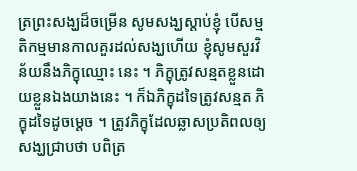ត្រព្រះសង្ឃដ៏ចម្រើន សូមសង្ឃស្តាប់ខ្ញុំ បើសម្មតិកម្មមានកាលគួរដល់សង្ឃហើយ ខ្ញុំសូមសួរវិន័យនឹងភិក្ខុឈ្មោះ នេះ ។ ភិក្ខុត្រូវសន្មតខ្លួនដោយខ្លួនឯងយាងនេះ ។ ក៏ឯភិក្ខុដទៃត្រូវសន្មត ភិក្ខុដទៃដូចម្តេច ។ ត្រូវភិក្ខុដែលឆ្លាសប្រតិពលឲ្យសង្ឃជ្រាបថា បពិត្រ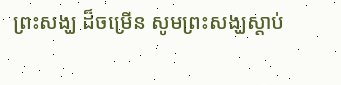ព្រះសង្ឃ ដ៏ចម្រើន សូមព្រះសង្ឃស្តាប់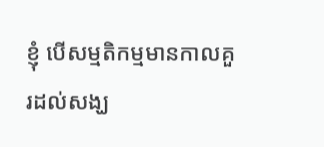ខ្ញុំ បើសម្មតិកម្មមានកាលគួរដល់សង្ឃ